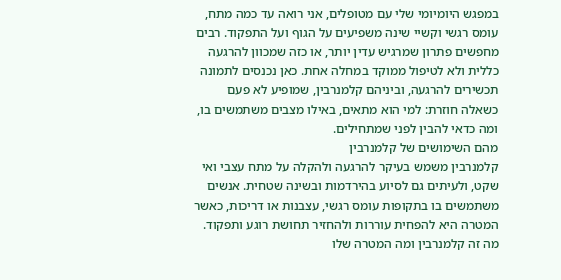במפגש היומיומי שלי עם מטופלים, אני רואה עד כמה מתח, עומס רגשי וקשיי שינה משפיעים על הגוף ועל התפקוד. רבים מחפשים פתרון שמרגיש עדין יותר, או כזה שמכוון להרגעה כללית ולא לטיפול ממוקד במחלה אחת. כאן נכנסים לתמונה תכשירים להרגעה, וביניהם קלמנרבין, שמופיע לא פעם כשאלה חוזרת: למי הוא מתאים, באילו מצבים משתמשים בו, ומה כדאי להבין לפני שמתחילים.
מהם השימושים של קלמנרבין
קלמנרבין משמש בעיקר להרגעה ולהקלה על מתח עצבי ואי שקט, ולעיתים גם לסיוע בהירדמות ובשינה שטחית. אנשים משתמשים בו בתקופות עומס רגשי, עצבנות או דריכות, כאשר המטרה היא להפחית עוררות ולהחזיר תחושת רוגע ותפקוד.
מה זה קלמנרבין ומה המטרה שלו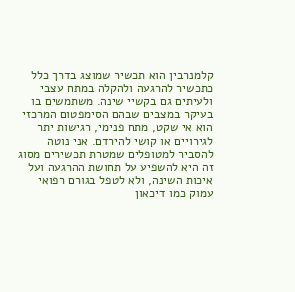קלמנרבין הוא תכשיר שמוצג בדרך כלל כתכשיר להרגעה ולהקלה במתח עצבי ולעיתים גם בקשיי שינה. משתמשים בו בעיקר במצבים שבהם הסימפטום המרכזי הוא אי שקט, מתח פנימי, רגישות יתר לגירויים או קושי להירדם. אני נוטה להסביר למטופלים שמטרת תכשירים מסוג זה היא להשפיע על תחושת ההרגעה ועל איכות השינה, ולא לטפל בגורם רפואי עמוק כמו דיכאון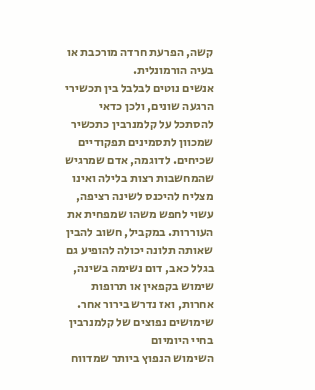קשה, הפרעת חרדה מורכבת או בעיה הורמונלית.
אנשים נוטים לבלבל בין תכשירי הרגעה שונים, ולכן כדאי להסתכל על קלמנרבין כתכשיר שמכוון לתסמינים תפקודיים שכיחים. לדוגמה, אדם שמרגיש שהמחשבות רצות בלילה ואינו מצליח להיכנס לשינה רציפה, עשוי לחפש משהו שמפחית את העוררות. במקביל, חשוב להבין שאותה תלונה יכולה להופיע גם בגלל כאב, דום נשימה בשינה, שימוש בקפאין או תרופות אחרות, ואז נדרש בירור אחר.
שימושים נפוצים של קלמנרבין בחיי היומיום
השימוש הנפוץ ביותר שמדווח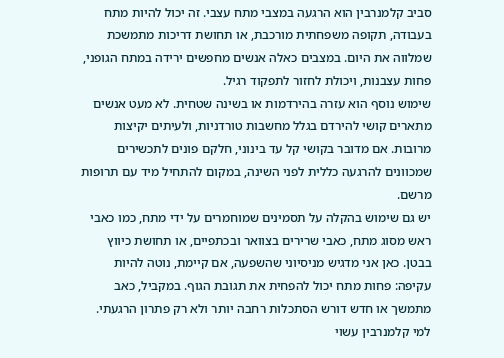סביב קלמנרבין הוא הרגעה במצבי מתח עצבי. זה יכול להיות מתח בעבודה, תקופה משפחתית מורכבת, או תחושת דריכות מתמשכת שמלווה את היום. במצבים כאלה אנשים מחפשים ירידה במתח הגופני, פחות עצבנות, ויכולת לחזור לתפקוד רגיל.
שימוש נוסף הוא עזרה בהירדמות או בשינה שטחית. לא מעט אנשים מתארים קושי להירדם בגלל מחשבות טורדניות, ולעיתים יקיצות מרובות. אם מדובר בקושי קל עד בינוני, חלקם פונים לתכשירים שמכוונים להרגעה כללית לפני השינה, במקום להתחיל מיד עם תרופות מרשם.
יש גם שימוש בהקלה על תסמינים שמוחמרים על ידי מתח, כמו כאבי ראש מסוג מתח, כאבי שרירים בצוואר ובכתפיים, או תחושת כיווץ בבטן. כאן אני מדגיש מניסיוני שהשפעה, אם קיימת, נוטה להיות עקיפה: פחות מתח יכול להפחית את תגובת הגוף. במקביל, כאב מתמשך או חדש דורש הסתכלות רחבה יותר ולא רק פתרון הרגעתי.
למי קלמנרבין עשוי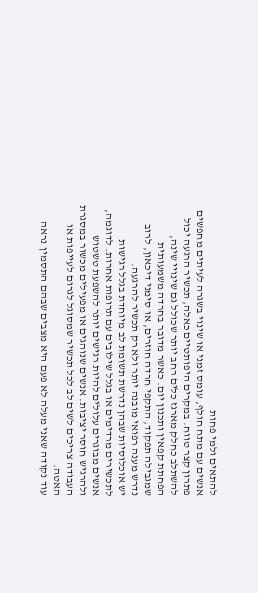להתאים ולמי פחות
אנשים עם מתח חולף, עומס זמני או שינוי בשגרה לעיתים מחפשים פתרון קצר טווח. במקרים היפותטיים כאלה, תכשיר הרגעה יכול להשתלב כחלק מארגז כלים רחב יותר שכולל גם שינויי שינה, הפחתת קפאין ותכנון יום. כאשר מדובר בחרדה משמעותית שמגבילה תפקוד, התקפי חרדה חוזרים, או סימני דיכאון, לרוב נדרש מענה רפואי מובנה יותר ולא רק תכשיר להרגעה.
יש אוכלוסיות שבהן נדרשת תשומת לב מיוחדת בגלל רגישות לתכשירים מרדימים או בגלל שילובים עם תרופות אחרות. לדוגמה, אנשים מבוגרים עלולים להיות רגישים יותר להשפעת טשטוש ולהרגיש חוסר יציבות. אנשים שנוהגים או מפעילים מכשור במסגרת העבודה צריכים לשים לב לכל תכשיר שמסוגל לגרום לעייפות או האטה.
עוד נקודה שאני מעלה לא פעם היא מצבים שבהם התסמין נראה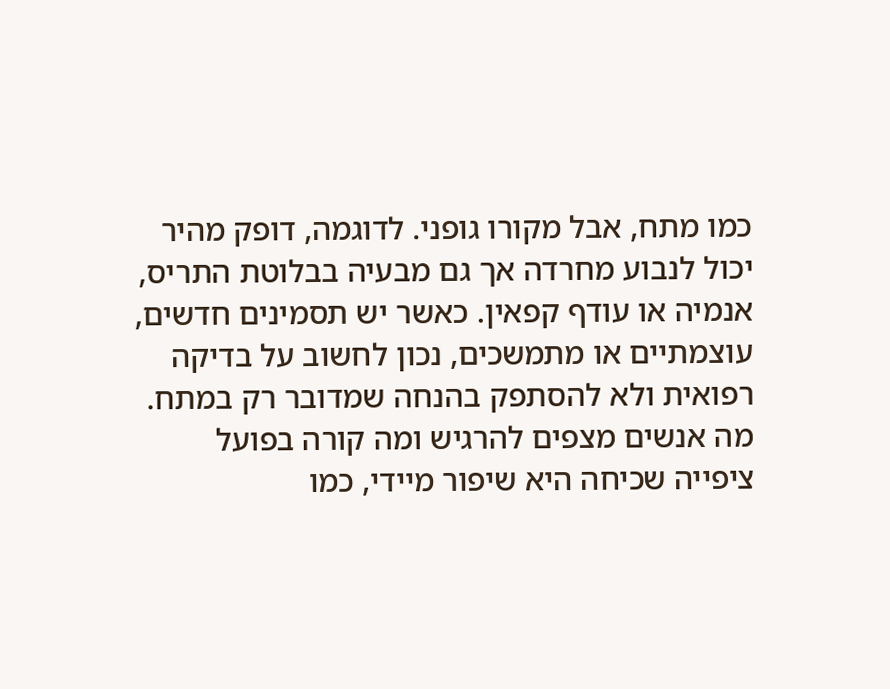כמו מתח, אבל מקורו גופני. לדוגמה, דופק מהיר יכול לנבוע מחרדה אך גם מבעיה בבלוטת התריס, אנמיה או עודף קפאין. כאשר יש תסמינים חדשים, עוצמתיים או מתמשכים, נכון לחשוב על בדיקה רפואית ולא להסתפק בהנחה שמדובר רק במתח.
מה אנשים מצפים להרגיש ומה קורה בפועל
ציפייה שכיחה היא שיפור מיידי, כמו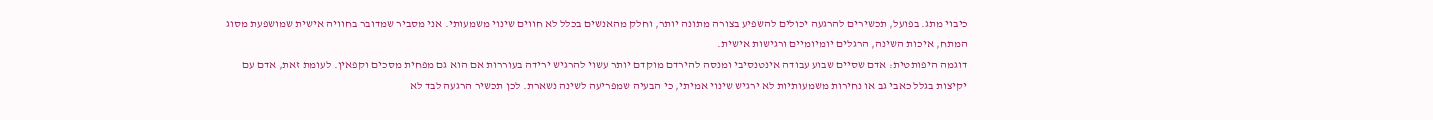כיבוי מתג. בפועל, תכשירים להרגעה יכולים להשפיע בצורה מתונה יותר, וחלק מהאנשים בכלל לא חווים שינוי משמעותי. אני מסביר שמדובר בחוויה אישית שמושפעת מסוג המתח, איכות השינה, הרגלים יומיומיים ורגישות אישית.
דוגמה היפותטית: אדם שסיים שבוע עבודה אינטנסיבי ומנסה להירדם מוקדם יותר עשוי להרגיש ירידה בעוררות אם הוא גם מפחית מסכים וקפאין. לעומת זאת, אדם עם יקיצות בגלל כאבי גב או נחירות משמעותיות לא ירגיש שינוי אמיתי, כי הבעיה שמפריעה לשינה נשארת. לכן תכשיר הרגעה לבד לא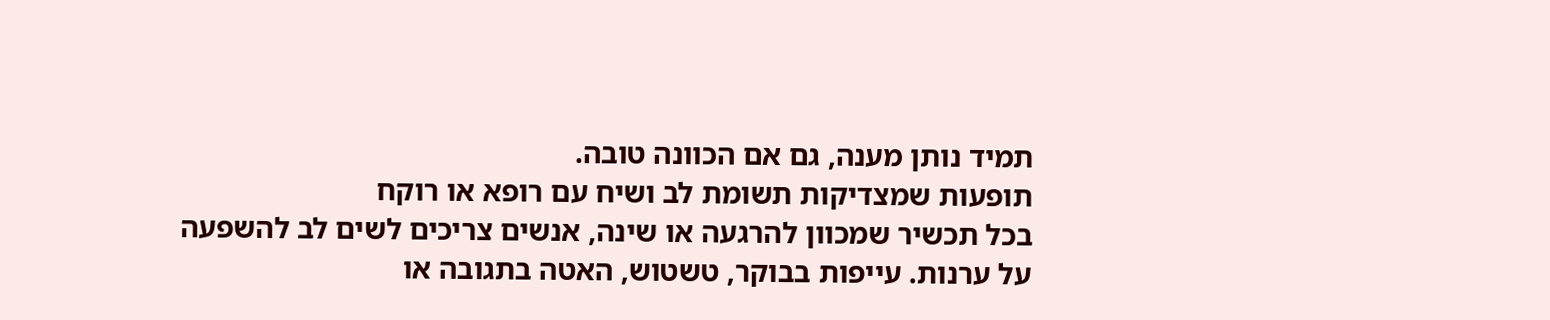תמיד נותן מענה, גם אם הכוונה טובה.
תופעות שמצדיקות תשומת לב ושיח עם רופא או רוקח
בכל תכשיר שמכוון להרגעה או שינה, אנשים צריכים לשים לב להשפעה על ערנות. עייפות בבוקר, טשטוש, האטה בתגובה או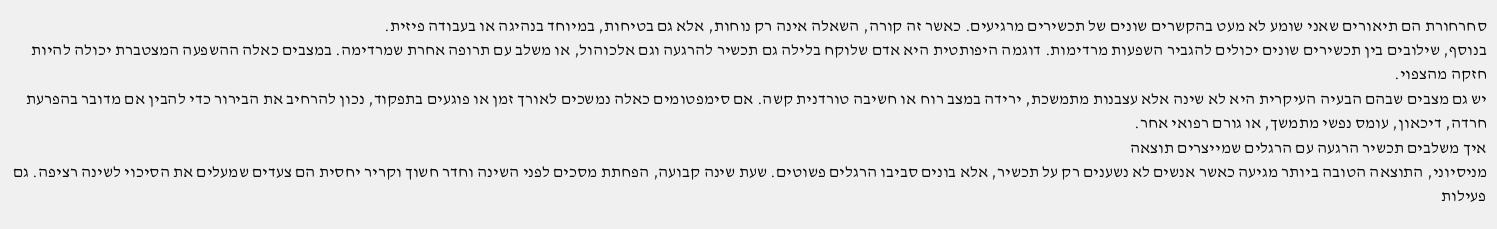סחרחורת הם תיאורים שאני שומע לא מעט בהקשרים שונים של תכשירים מרגיעים. כאשר זה קורה, השאלה אינה רק נוחות, אלא גם בטיחות, במיוחד בנהיגה או בעבודה פיזית.
בנוסף, שילובים בין תכשירים שונים יכולים להגביר השפעות מרדימות. דוגמה היפותטית היא אדם שלוקח בלילה גם תכשיר להרגעה וגם אלכוהול, או משלב עם תרופה אחרת שמרדימה. במצבים כאלה ההשפעה המצטברת יכולה להיות חזקה מהצפוי.
יש גם מצבים שבהם הבעיה העיקרית היא לא שינה אלא עצבנות מתמשכת, ירידה במצב רוח או חשיבה טורדנית קשה. אם סימפטומים כאלה נמשכים לאורך זמן או פוגעים בתפקוד, נכון להרחיב את הבירור כדי להבין אם מדובר בהפרעת חרדה, דיכאון, עומס נפשי מתמשך, או גורם רפואי אחר.
איך משלבים תכשיר הרגעה עם הרגלים שמייצרים תוצאה
מניסיוני, התוצאה הטובה ביותר מגיעה כאשר אנשים לא נשענים רק על תכשיר, אלא בונים סביבו הרגלים פשוטים. שעת שינה קבועה, הפחתת מסכים לפני השינה וחדר חשוך וקריר יחסית הם צעדים שמעלים את הסיכוי לשינה רציפה. גם פעילות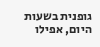גופנית בשעות היום, אפילו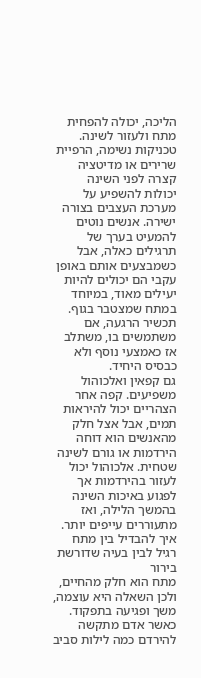הליכה, יכולה להפחית מתח ולעזור לשינה.
טכניקות נשימה, הרפיית שרירים או מדיטציה קצרה לפני השינה יכולות להשפיע על מערכת העצבים בצורה ישירה. אנשים נוטים להמעיט בערך של תרגילים כאלה, אבל כשמבצעים אותם באופן עקבי הם יכולים להיות יעילים מאוד, במיוחד במתח שמצטבר בגוף. תכשיר הרגעה, אם משתמשים בו, משתלב אז כאמצעי נוסף ולא כבסיס היחיד.
גם קפאין ואלכוהול משפיעים. קפה אחר הצהריים יכול להיראות תמים, אבל אצל חלק מהאנשים הוא דוחה הירדמות או גורם לשינה שטחית. אלכוהול יכול לעזור בהירדמות אך לפגוע באיכות השינה בהמשך הלילה, ואז מתעוררים עייפים יותר.
איך להבדיל בין מתח רגיל לבין בעיה שדורשת בירור
מתח הוא חלק מהחיים, ולכן השאלה היא עוצמה, משך ופגיעה בתפקוד. כאשר אדם מתקשה להירדם כמה לילות סביב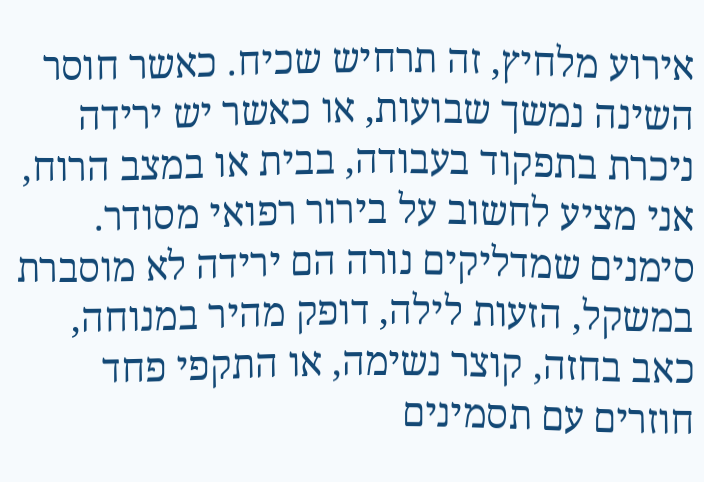אירוע מלחיץ, זה תרחיש שכיח. כאשר חוסר השינה נמשך שבועות, או כאשר יש ירידה ניכרת בתפקוד בעבודה, בבית או במצב הרוח, אני מציע לחשוב על בירור רפואי מסודר.
סימנים שמדליקים נורה הם ירידה לא מוסברת במשקל, הזעות לילה, דופק מהיר במנוחה, כאב בחזה, קוצר נשימה, או התקפי פחד חוזרים עם תסמינים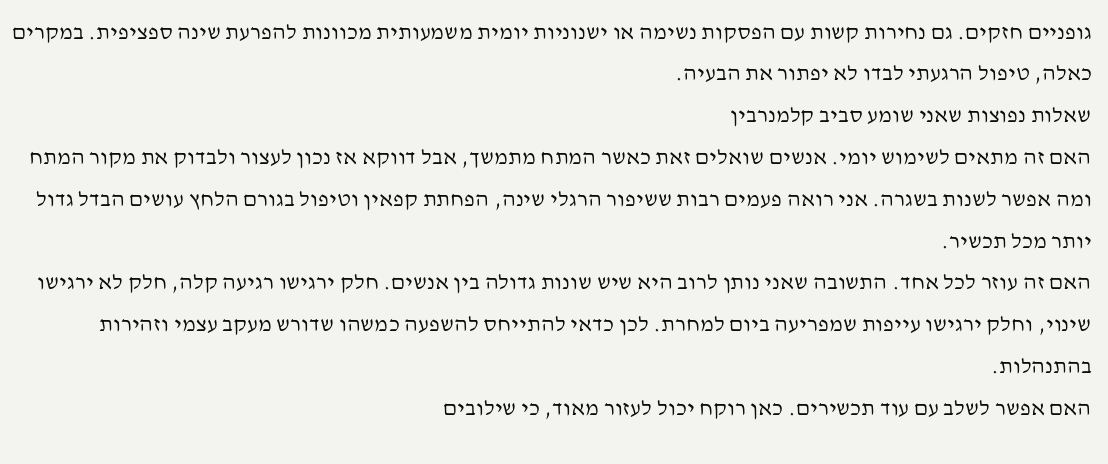גופניים חזקים. גם נחירות קשות עם הפסקות נשימה או ישנוניות יומית משמעותית מכוונות להפרעת שינה ספציפית. במקרים כאלה, טיפול הרגעתי לבדו לא יפתור את הבעיה.
שאלות נפוצות שאני שומע סביב קלמנרבין
האם זה מתאים לשימוש יומי. אנשים שואלים זאת כאשר המתח מתמשך, אבל דווקא אז נכון לעצור ולבדוק את מקור המתח ומה אפשר לשנות בשגרה. אני רואה פעמים רבות ששיפור הרגלי שינה, הפחתת קפאין וטיפול בגורם הלחץ עושים הבדל גדול יותר מכל תכשיר.
האם זה עוזר לכל אחד. התשובה שאני נותן לרוב היא שיש שונות גדולה בין אנשים. חלק ירגישו רגיעה קלה, חלק לא ירגישו שינוי, וחלק ירגישו עייפות שמפריעה ביום למחרת. לכן כדאי להתייחס להשפעה כמשהו שדורש מעקב עצמי וזהירות בהתנהלות.
האם אפשר לשלב עם עוד תכשירים. כאן רוקח יכול לעזור מאוד, כי שילובים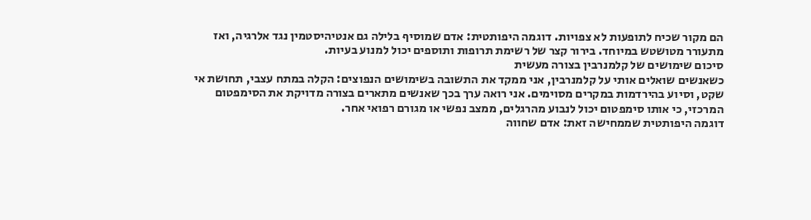הם מקור שכיח לתופעות לא צפויות. דוגמה היפותטית: אדם שמוסיף בלילה גם אנטיהיסטמין נגד אלרגיה, ואז מתעורר מטושטש במיוחד. בירור קצר של רשימת תרופות ותוספים יכול למנוע בעיות.
סיכום שימושים של קלמנרבין בצורה מעשית
כשאנשים שואלים אותי על קלמנרבין, אני ממקד את התשובה בשימושים הנפוצים: הקלה במתח עצבי, תחושת אי שקט, וסיוע בהירדמות במקרים מסוימים. אני רואה ערך בכך שאנשים מתארים בצורה מדויקת את הסימפטום המרכזי, כי אותו סימפטום יכול לנבוע מהרגלים, ממצב נפשי או מגורם רפואי אחר.
דוגמה היפותטית שממחישה זאת: אדם שחווה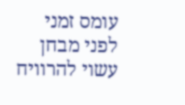עומס זמני לפני מבחן עשוי להרוויח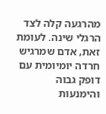מהרגעה קלה לצד הרגלי שינה. לעומת זאת, אדם שמרגיש חרדה יומיומית עם דופק גבוה והימנעות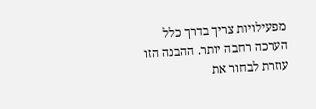מפעילויות צריך בדרך כלל הערכה רחבה יותר. ההבנה הזו עוזרת לבחור את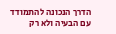הדרך הנכונה להתמודד עם הבעיה ולא רק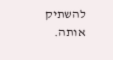להשתיק אותה.